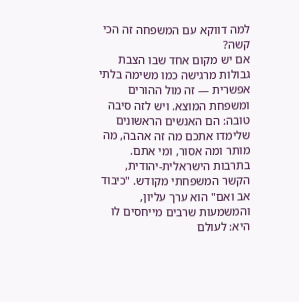למה דווקא עם המשפחה זה הכי קשה?
אם יש מקום אחד שבו הצבת גבולות מרגישה כמו משימה בלתי אפשרית — זה מול ההורים ומשפחת המוצא. ויש לזה סיבה טובה: הם האנשים הראשונים שלימדו אתכם מה זה אהבה, מה מותר ומה אסור, ומי אתם.
בתרבות הישראלית-יהודית, הקשר המשפחתי מקודש. "כיבוד אב ואם" הוא ערך עליון, והמשמעות שרבים מייחסים לו היא: לעולם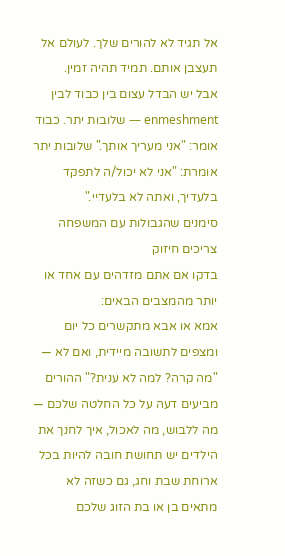אל תגיד לא להורים שלך. לעולם אל תעצבן אותם. תמיד תהיה זמין.
אבל יש הבדל עצום בין כבוד לבין enmeshment — שלובות יתר. כבוד אומר: "אני מעריך אותך." שלובות יתר אומרת: "אני לא יכול/ה לתפקד בלעדיך, ואתה לא בלעדיי."
סימנים שהגבולות עם המשפחה צריכים חיזוק
בדקו אם אתם מזדהים עם אחד או יותר מהמצבים הבאים:
אמא או אבא מתקשרים כל יום ומצפים לתשובה מיידית, ואם לא — "מה קרה? למה לא ענית?" ההורים מביעים דעה על כל החלטה שלכם — מה ללבוש, מה לאכול, איך לחנך את הילדים יש תחושת חובה להיות בכל ארוחת שבת וחג, גם כשזה לא מתאים בן או בת הזוג שלכם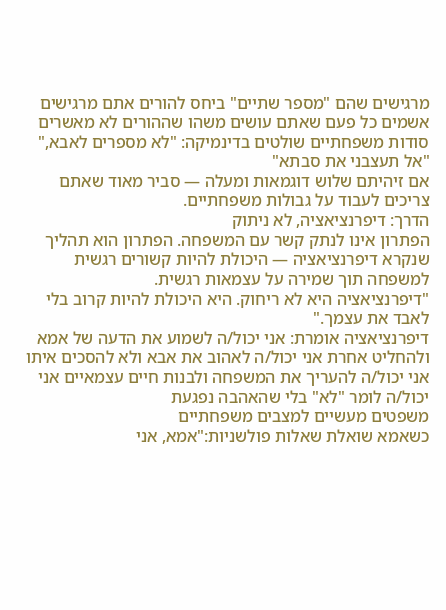מרגישים שהם "מספר שתיים" ביחס להורים אתם מרגישים אשמים כל פעם שאתם עושים משהו שההורים לא מאשרים סודות משפחתיים שולטים בדינמיקה: "לא מספרים לאבא," "אל תעצבני את סבתא"
אם זיהיתם שלוש דוגמאות ומעלה — סביר מאוד שאתם צריכים לעבוד על גבולות משפחתיים.
הדרך: דיפרנציאציה, לא ניתוק
הפתרון אינו לנתק קשר עם המשפחה. הפתרון הוא תהליך שנקרא דיפרנציאציה — היכולת להיות קשורים רגשית למשפחה תוך שמירה על עצמאות רגשית.
"דיפרנציאציה היא לא ריחוק. היא היכולת להיות קרוב בלי לאבד את עצמך."
דיפרנציאציה אומרת: אני יכול/ה לשמוע את הדעה של אמא ולהחליט אחרת אני יכול/ה לאהוב את אבא ולא להסכים איתו אני יכול/ה להעריך את המשפחה ולבנות חיים עצמאיים אני יכול/ה לומר "לא" בלי שהאהבה נפגעת
משפטים מעשיים למצבים משפחתיים
כשאמא שואלת שאלות פולשניות:"אמא, אני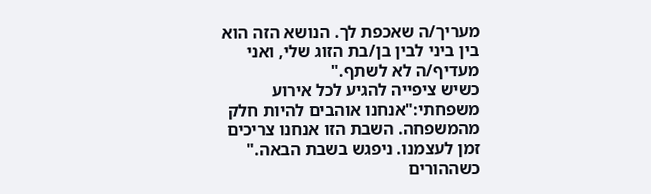מעריך/ה שאכפת לך. הנושא הזה הוא בין ביני לבין בן/בת הזוג שלי, ואני מעדיף/ה לא לשתף."
כשיש ציפייה להגיע לכל אירוע משפחתי:"אנחנו אוהבים להיות חלק מהמשפחה. השבת הזו אנחנו צריכים זמן לעצמנו. ניפגש בשבת הבאה."
כשההורים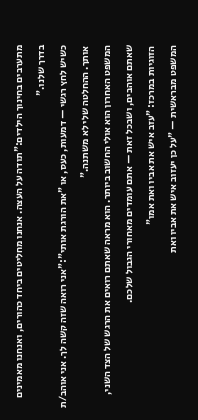מתערבים בחינוך הילדים:"תודה על העצה. אנחנו מחליטים ביחד כהורים, ואנחנו מאמינים בדרך שלנו."
כשיש לחץ רגשי — דמעות, כעס, או "את הורגת אותי":"אני רואה שזה קשה לך. אני אוהב/ת אותך. ההחלטה שלי לא משתנה."
המשפט האחרון הוא אולי החשוב ביותר. הוא מראה שאתם רואים את הרגש של הצד השני, שאתם אוהבים, ושבכל זאת — אתם עומדים מאחורי הגבול שלכם.
הזוגיות במרכז: "עזב איש את אביו ואת אמו"
המשפט מבראשית — "על כן יעזוב איש את אביו ואת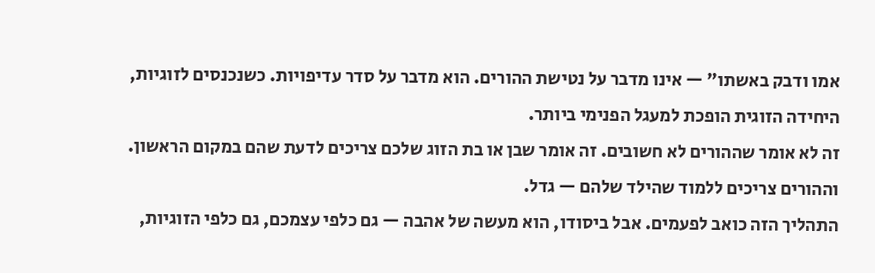אמו ודבק באשתו" — אינו מדבר על נטישת ההורים. הוא מדבר על סדר עדיפויות. כשנכנסים לזוגיות, היחידה הזוגית הופכת למעגל הפנימי ביותר.
זה לא אומר שההורים לא חשובים. זה אומר שבן או בת הזוג שלכם צריכים לדעת שהם במקום הראשון. וההורים צריכים ללמוד שהילד שלהם — גדל.
התהליך הזה כואב לפעמים. אבל ביסודו, הוא מעשה של אהבה — גם כלפי עצמכם, גם כלפי הזוגיות,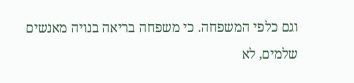וגם כלפי המשפחה. כי משפחה בריאה בנויה מאנשים שלמים, לא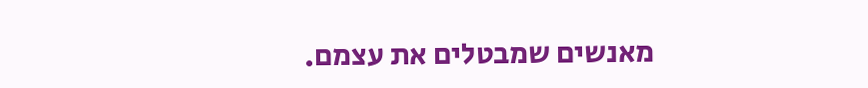מאנשים שמבטלים את עצמם.